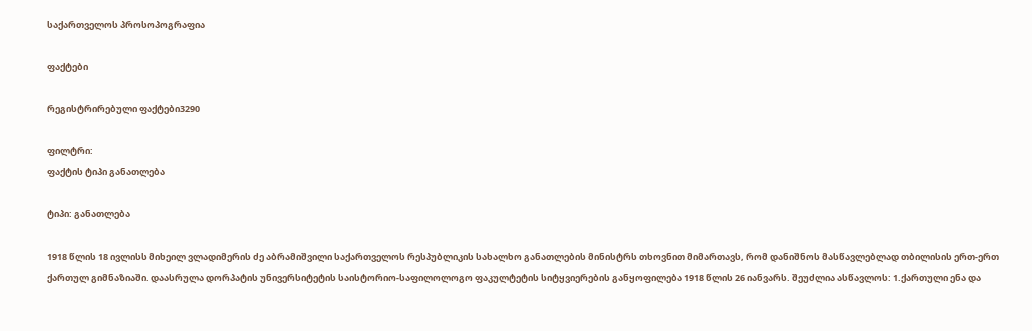საქართველოს პროსოპოგრაფია

ფაქტები

რეგისტრირებული ფაქტები3290

ფილტრი:
ფაქტის ტიპი განათლება

ტიპი: განათლება

1918 წლის 18 ივლისს მიხეილ ვლადიმერის ძე აბრამიშვილი საქართველოს რესპუბლიკის სახალხო განათლების მინისტრს თხოვნით მიმართავს, რომ დანიშნოს მასწავლებლად თბილისის ერთ-ერთ ქართულ გიმნაზიაში. დაასრულა დორპატის უნივერსიტეტის საისტორიო-საფილოლოგო ფაკულტეტის სიტყვიერების განყოფილება 1918 წლის 26 იანვარს. შეუძლია ასწავლოს: 1.ქართული ენა და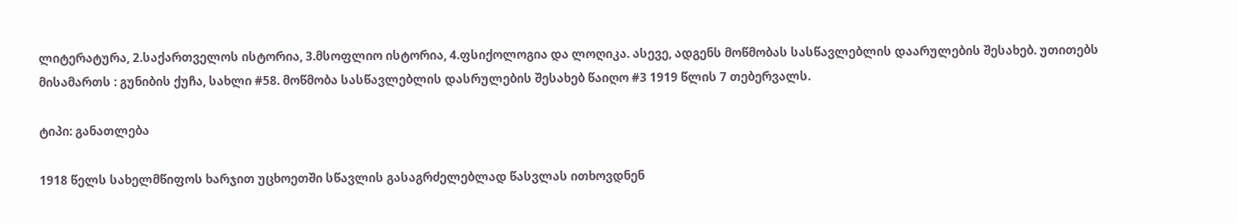ლიტერატურა, 2.საქართველოს ისტორია, 3.მსოფლიო ისტორია, 4.ფსიქოლოგია და ლოღიკა. ასევე, ადგენს მოწმობას სასწავლებლის დაარულების შესახებ. უთითებს მისამართს : გუნიბის ქუჩა, სახლი #58. მოწმობა სასწავლებლის დასრულების შესახებ წაიღო #3 1919 წლის 7 თებერვალს.

ტიპი: განათლება

1918 წელს სახელმწიფოს ხარჯით უცხოეთში სწავლის გასაგრძელებლად წასვლას ითხოვდნენ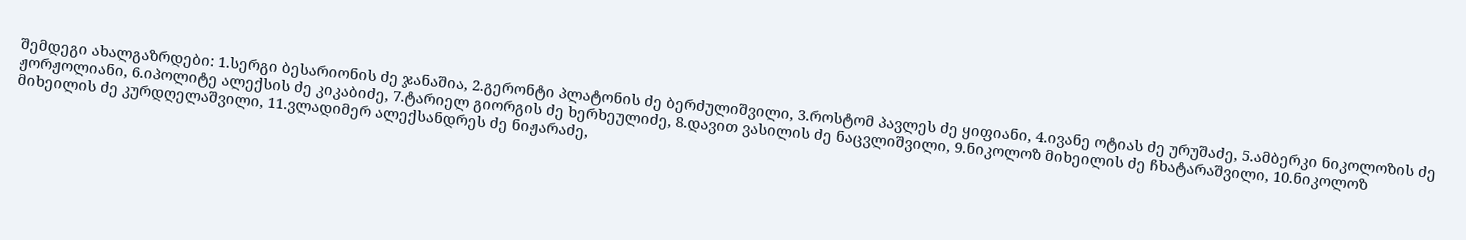შემდეგი ახალგაზრდები: 1.სერგი ბესარიონის ძე ჯანაშია, 2.გერონტი პლატონის ძე ბერძულიშვილი, 3.როსტომ პავლეს ძე ყიფიანი, 4.ივანე ოტიას ძე ურუშაძე, 5.ამბერკი ნიკოლოზის ძე ჟორჟოლიანი, 6.იპოლიტე ალექსის ძე კიკაბიძე, 7.ტარიელ გიორგის ძე ხერხეულიძე, 8.დავით ვასილის ძე ნაცვლიშვილი, 9.ნიკოლოზ მიხეილის ძე ჩხატარაშვილი, 10.ნიკოლოზ მიხეილის ძე კურდღელაშვილი, 11.ვლადიმერ ალექსანდრეს ძე ნიჟარაძე,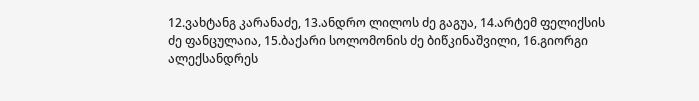12.ვახტანგ კარანაძე, 13.ანდრო ლილოს ძე გაგუა, 14.არტემ ფელიქსის ძე ფანცულაია, 15.ბაქარი სოლომონის ძე ბიწკინაშვილი, 16.გიორგი ალექსანდრეს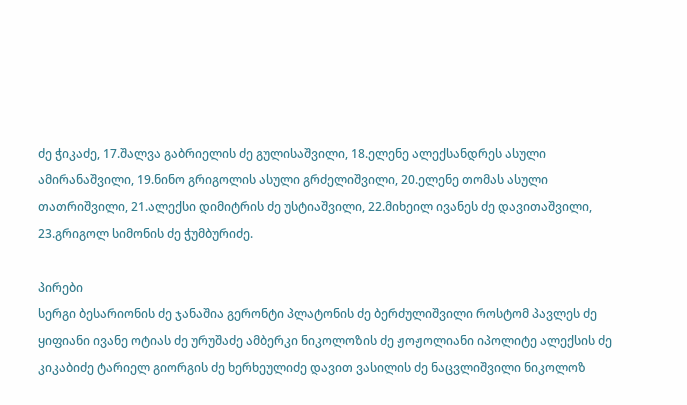ძე ჭიკაძე, 17.შალვა გაბრიელის ძე გულისაშვილი, 18.ელენე ალექსანდრეს ასული ამირანაშვილი, 19.ნინო გრიგოლის ასული გრძელიშვილი, 20.ელენე თომას ასული თათრიშვილი, 21.ალექსი დიმიტრის ძე უსტიაშვილი, 22.მიხეილ ივანეს ძე დავითაშვილი, 23.გრიგოლ სიმონის ძე ჭუმბურიძე.

პირები
სერგი ბესარიონის ძე ჯანაშია გერონტი პლატონის ძე ბერძულიშვილი როსტომ პავლეს ძე ყიფიანი ივანე ოტიას ძე ურუშაძე ამბერკი ნიკოლოზის ძე ჟოჟოლიანი იპოლიტე ალექსის ძე კიკაბიძე ტარიელ გიორგის ძე ხერხეულიძე დავით ვასილის ძე ნაცვლიშვილი ნიკოლოზ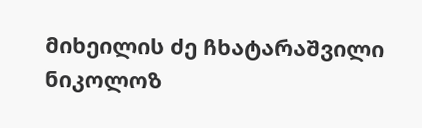მიხეილის ძე ჩხატარაშვილი ნიკოლოზ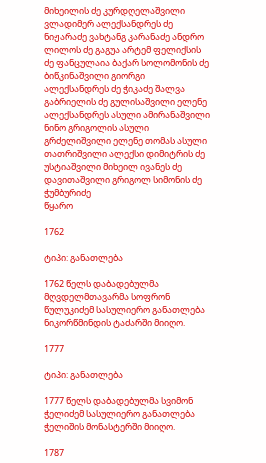მიხეილის ძე კურდღელაშვილი ვლადიმერ ალექსანდრეს ძე ნიჟარაძე ვახტანგ კარანაძე ანდრო ლილოს ძე გაგუა არტემ ფელიქსის ძე ფანცულაია ბაქარ სოლომონის ძე ბიწკინაშვილი გიორგი ალექსანდრეს ძე ჭიკაძე შალვა გაბრიელის ძე გულისაშვილი ელენე ალექსანდრეს ასული ამირანაშვილი ნინო გრიგოლის ასული გრძელიშვილი ელენე თომას ასული თათრიშვილი ალექსი დიმიტრის ძე უსტიაშვილი მიხეილ ივანეს ძე დავითაშვილი გრიგოლ სიმონის ძე ჭუმბურიძე
წყარო

1762

ტიპი: განათლება

1762 წელს დაბადებულმა მღვდელმთავარმა სოფრონ წულუკიძემ სასულიერო განათლება ნიკორწმინდის ტაძარში მიიღო.

1777

ტიპი: განათლება

1777 წელს დაბადებულმა სვიმონ ჭელიძემ სასულიერო განათლება ჭელიშის მონასტერში მიიღო.

1787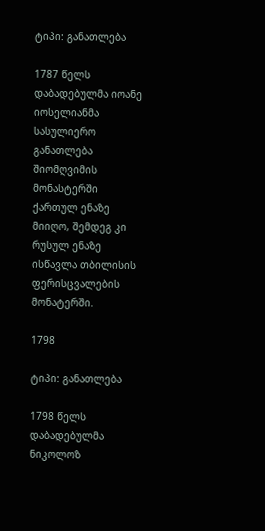ტიპი: განათლება

1787 წელს დაბადებულმა იოანე იოსელიანმა სასულიერო განათლება შიომღვიმის მონასტერში ქართულ ენაზე მიიღო, შემდეგ კი რუსულ ენაზე ისწავლა თბილისის ფერისცვალების მონატერში.

1798

ტიპი: განათლება

1798 წელს დაბადებულმა ნიკოლოზ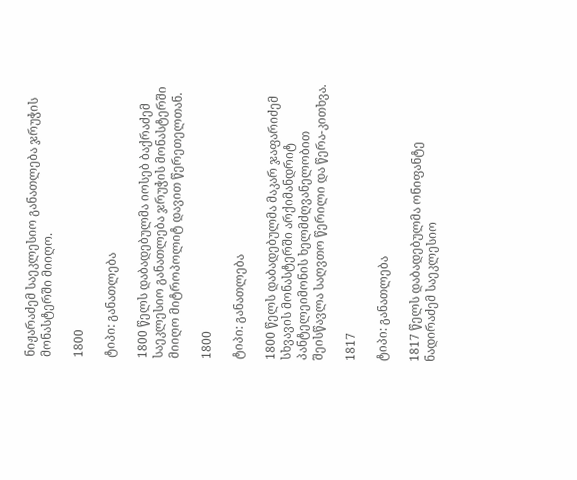ნიჟარაძემ საეკლესიო განათლება ჯრუჭის მონასტერში მიიღო.

1800

ტიპი: განათლება

1800 წელს დაბადებულმა იოსებ ბაქრაძემ საეკლესიო განათლება ჯრუჭის მონასტერში მიიღო მიტროპოლიტ დავით წერეთელთან.

1800

ტიპი: განათლება

1800 წელს დაბადებულმა მაკარ ჯაფარიძემ სხვავის მონასტერში არქიმანდრიტ პანტელეიმონის ხელმძღვანელობით შეისწავლა საღვთო წერილი და წერა-კითხვა.

1817

ტიპი: განათლება

1817 წელს დაბადებულმა ონიფანტე ნადირაძემ საეკლესიო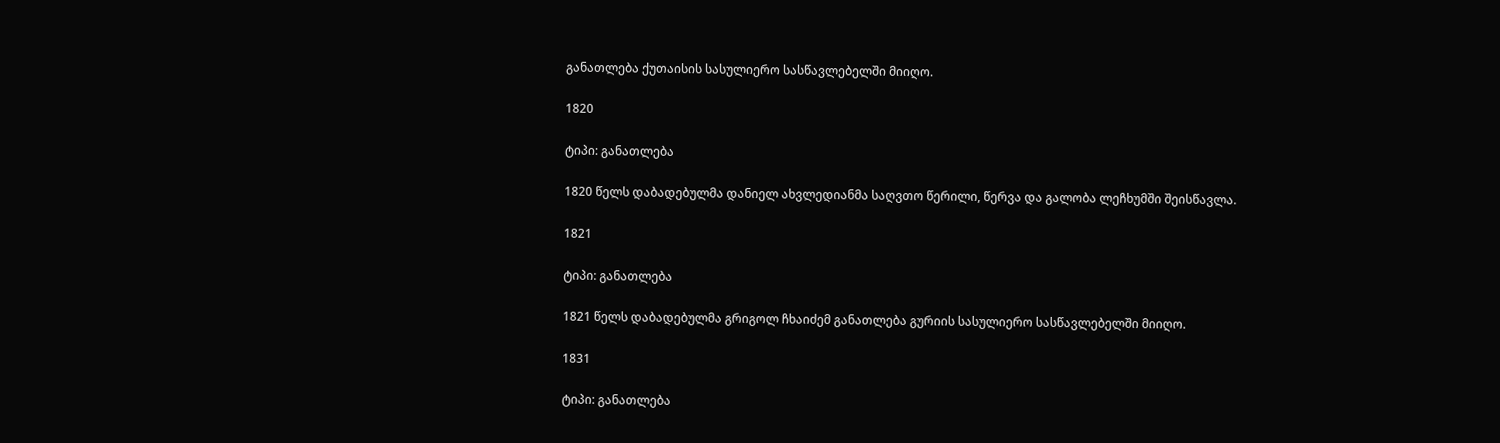განათლება ქუთაისის სასულიერო სასწავლებელში მიიღო.

1820

ტიპი: განათლება

1820 წელს დაბადებულმა დანიელ ახვლედიანმა საღვთო წერილი, წერვა და გალობა ლეჩხუმში შეისწავლა.

1821

ტიპი: განათლება

1821 წელს დაბადებულმა გრიგოლ ჩხაიძემ განათლება გურიის სასულიერო სასწავლებელში მიიღო.

1831

ტიპი: განათლება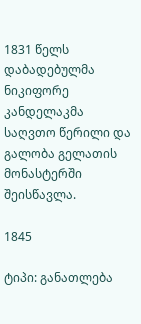1831 წელს დაბადებულმა ნიკიფორე კანდელაკმა საღვთო წერილი და გალობა გელათის მონასტერში შეისწავლა.

1845

ტიპი: განათლება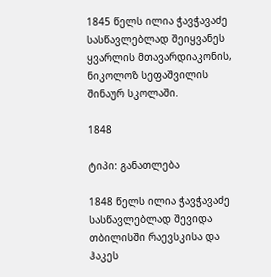1845 წელს ილია ჭავჭავაძე სასწავლებლად შეიყვანეს ყვარლის მთავარდიაკონის,  ნიკოლოზ სეფაშვილის შინაურ სკოლაში.

1848

ტიპი: განათლება

1848 წელს ილია ჭავჭავაძე სასწავლებლად შევიდა თბილისში რაევსკისა და ჰაკეს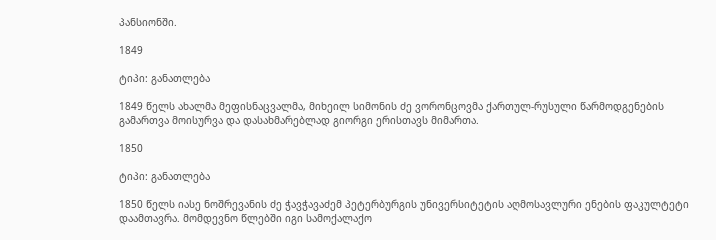პანსიონში.

1849

ტიპი: განათლება

1849 წელს ახალმა მეფისნაცვალმა, მიხეილ სიმონის ძე ვორონცოვმა ქართულ-რუსული წარმოდგენების გამართვა მოისურვა და დასახმარებლად გიორგი ერისთავს მიმართა.

1850

ტიპი: განათლება

1850 წელს იასე ნოშრევანის ძე ჭავჭავაძემ პეტერბურგის უნივერსიტეტის აღმოსავლური ენების ფაკულტეტი დაამთავრა. მომდევნო წლებში იგი სამოქალაქო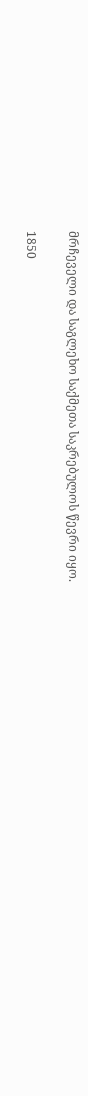მრჩეველი და საგლეხო საქმეთა საკრებულოს წევრი იყო.

1850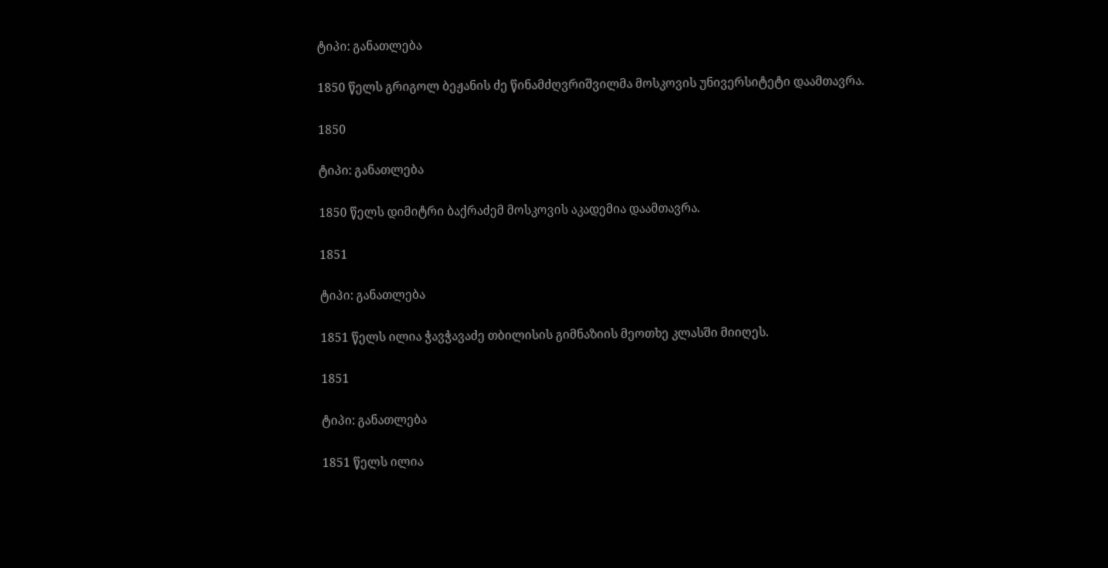ტიპი: განათლება

1850 წელს გრიგოლ ბეჟანის ძე წინამძღვრიშვილმა მოსკოვის უნივერსიტეტი დაამთავრა.

1850

ტიპი: განათლება

1850 წელს დიმიტრი ბაქრაძემ მოსკოვის აკადემია დაამთავრა.

1851

ტიპი: განათლება

1851 წელს ილია ჭავჭავაძე თბილისის გიმნაზიის მეოთხე კლასში მიიღეს.

1851

ტიპი: განათლება

1851 წელს ილია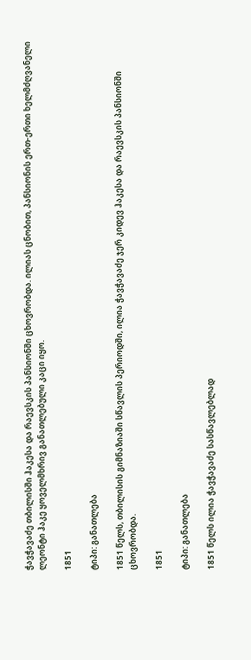ჭავჭავაძე თბილისში ჰაკესა და რაევსკის პანსიონში ცხოვრობდა. ილიას ცნობით, პანსიონის ერთ-ერთი ხელმძღვანელი ლეონტი ჰაკე ყოველმხრივ განათლებული კაცი იყო.

1851

ტიპი: განათლება

1851 წელს, თბილისის გიმნაზიაში სწავლის პერიოდში, ილია ჭავჭავაძე ჯერ კიდევ ჰაკესა და რაევსკის პანსიონში ცხოვრობდა.

1851

ტიპი: განათლება

1851 წელს ილია ჭავჭავაძე სასწავლებლად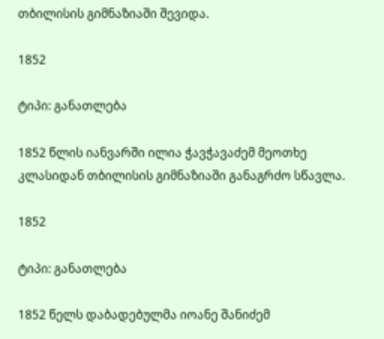თბილისის გიმნაზიაში შევიდა.

1852

ტიპი: განათლება

1852 წლის იანვარში ილია ჭავჭავაძემ მეოთხე კლასიდან თბილისის გიმნაზიაში განაგრძო სწავლა.

1852

ტიპი: განათლება

1852 წელს დაბადებულმა იოანე შანიძემ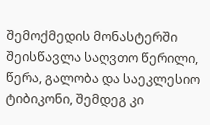შემოქმედის მონასტერში შეისწავლა საღვთო წერილი, წერა, გალობა და საეკლესიო ტიბიკონი, შემდეგ კი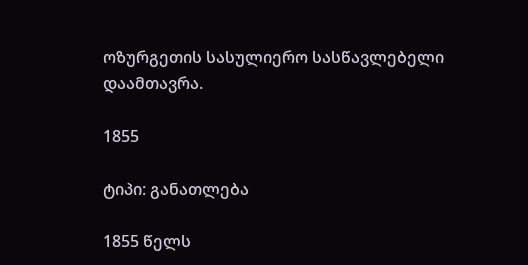ოზურგეთის სასულიერო სასწავლებელი დაამთავრა.

1855

ტიპი: განათლება

1855 წელს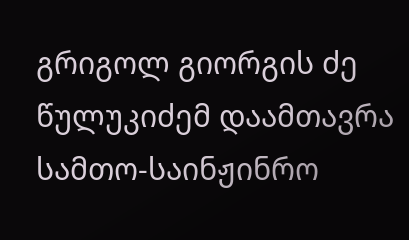გრიგოლ გიორგის ძე წულუკიძემ დაამთავრა სამთო-საინჟინრო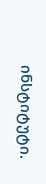ინსტიტუტი.